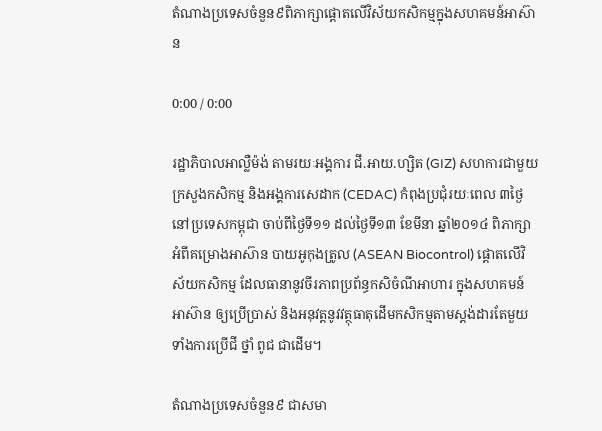តំណាងប្រទេសចំនួន៩ពិភាក្សាផ្ដោតលើវិស័យកសិកម្មក្នុងសហគមន៍អាស៊ាន

0:00 / 0:00

រដ្ឋាភិបាលអាល្លឺម៉ង់ តាមរយៈអង្គការ ជី.អាយ.ហ្សិត (GIZ) សហការជាមួយក្រសួងកសិកម្ម និងអង្គការសេដាក (CEDAC) កំពុងប្រជុំរយៈពេល ៣ថ្ងៃនៅប្រទេសកម្ពុជា ចាប់ពីថ្ងៃទី១១ ដល់ថ្ងៃទី១៣ ខែមីនា ឆ្នាំ២០១៤ ពិភាក្សាអំពីគម្រោងអាស៊ាន បាយអូកុងត្រូល (ASEAN Biocontrol) ផ្ដោតលើវិស័យកសិកម្ម ដែលធានានូវចីរភាពប្រព័ន្ធកសិចំណីអាហារ ក្នុងសហគមន៍អាស៊ាន ឲ្យប្រើប្រាស់ និងអនុវត្តនូវវត្ថុធាតុដើមកសិកម្មតាមស្តង់ដារតែមួយ ទាំងការប្រើជី ថ្នាំ ពូជ ជាដើម។

តំណាងប្រទេសចំនួន៩ ជាសមា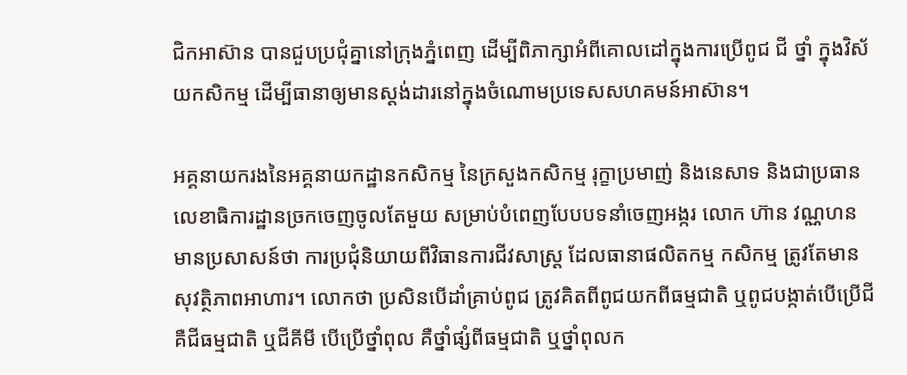ជិកអាស៊ាន បានជួបប្រជុំគ្នានៅក្រុងភ្នំពេញ ដើម្បីពិភាក្សាអំពីគោលដៅក្នុងការប្រើពូជ ជី ថ្នាំ ក្នុងវិស័យកសិកម្ម ដើម្បីធានាឲ្យមានស្តង់ដារនៅក្នុងចំណោមប្រទេសសហគមន៍អាស៊ាន។

អគ្គនាយករងនៃអគ្គនាយកដ្ឋានកសិកម្ម នៃក្រសួងកសិកម្ម រុក្ខាប្រមាញ់ និងនេសាទ និងជាប្រធានលេខាធិការដ្ឋានច្រកចេញចូលតែមួយ សម្រាប់បំពេញបែបបទនាំចេញអង្ករ លោក ហ៊ាន វណ្ណហន មានប្រសាសន៍ថា ការប្រជុំនិយាយពីវិធានការជីវសាស្ត្រ ដែលធានាផលិតកម្ម កសិកម្ម ត្រូវតែមានសុវត្ថិភាពអាហារ។ លោកថា ប្រសិនបើដាំគ្រាប់ពូជ ត្រូវគិតពីពូជយកពីធម្មជាតិ ឬពូជបង្កាត់បើប្រើជី គឺជីធម្មជាតិ ឬជីគីមី បើប្រើថ្នាំពុល គឺថ្នាំផ្សំពីធម្មជាតិ ឬថ្នាំពុលក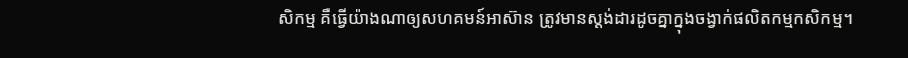សិកម្ម គឺធ្វើយ៉ាងណាឲ្យសហគមន៍អាស៊ាន ត្រូវមានស្តង់ដារដូចគ្នាក្នុងចង្វាក់ផលិតកម្មកសិកម្ម។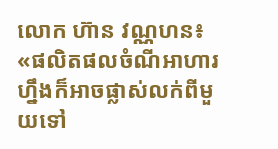លោក ហ៊ាន វណ្ណហន៖ «ផលិតផលចំណីអាហារហ្នឹងក៏អាចផ្លាស់លក់ពីមួយទៅ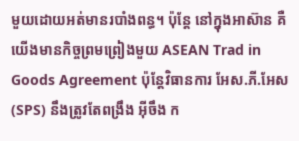មួយដោយអត់មានរបាំងពន្ធ។ ប៉ុន្តែ នៅក្នុងអាស៊ាន គឺយើងមានកិច្ចព្រមព្រៀងមួយ ASEAN Trad in Goods Agreement ប៉ុន្តែវិធានការ អែស.ភី.អែស (SPS) នឹងត្រូវតែពង្រឹង អ៊ីចឹង ក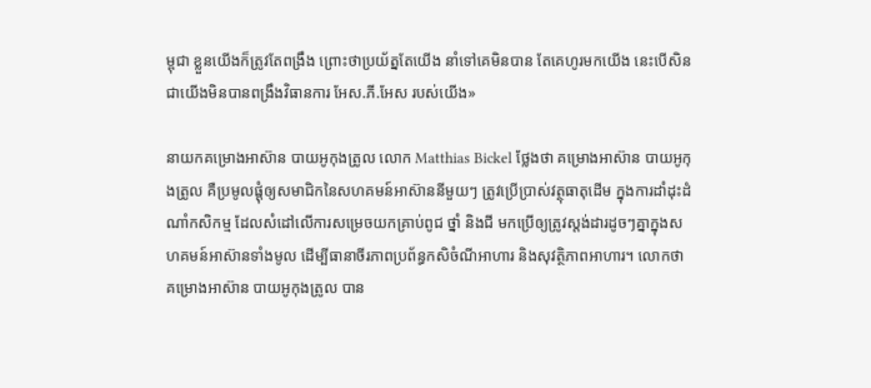ម្ពុជា ខ្លួនយើងក៏ត្រូវតែពង្រឹង ព្រោះថាប្រយ័ត្នតែយើង នាំទៅគេមិនបាន តែគេហូរមកយើង នេះបើសិនជាយើងមិនបានពង្រឹងវិធានការ អែស.ភី.អែស របស់យើង»

នាយកគម្រោងអាស៊ាន បាយអូកុងត្រូល លោក Matthias Bickel ថ្លែងថា គម្រោងអាស៊ាន បាយអូកុងត្រូល គឺប្រមូលផ្តុំឲ្យសមាជិកនៃសហគមន៍អាស៊ាននីមួយៗ ត្រូវប្រើប្រាស់វត្ថុធាតុដើម ក្នុងការដាំដុះដំណាំកសិកម្ម ដែលសំដៅលើការសម្រេចយកគ្រាប់ពូជ ថ្នាំ និងជី មកប្រើឲ្យត្រូវស្តង់ដារដូចៗគ្នាក្នុងសហគមន៍អាស៊ានទាំងមូល ដើម្បីធានាចីរភាពប្រព័ន្ធកសិចំណីអាហារ និងសុវត្ថិភាពអាហារ។ លោកថា គម្រោងអាស៊ាន បាយអូកុងត្រូល បាន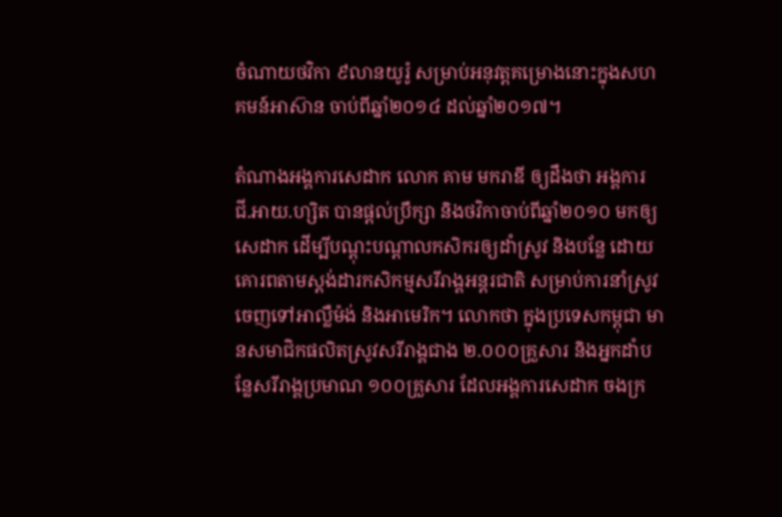ចំណាយថវិកា ៩លានយូរ៉ូ សម្រាប់អនុវត្តគម្រោងនោះក្នុងសហគមន៍អាស៊ាន ចាប់ពីឆ្នាំ២០១៤ ដល់ឆ្នាំ២០១៧។

តំណាងអង្គការសេដាក លោក គាម មករាឌី ឲ្យដឹងថា អង្គការ ជី.អាយ.ហ្សិត បានផ្តល់ប្រឹក្សា និងថវិកាចាប់ពីឆ្នាំ២០១០ មកឲ្យសេដាក ដើម្បីបណ្ដុះបណ្ដាលកសិករឲ្យដាំស្រូវ និងបន្លែ ដោយគោរពតាមស្តង់ដារកសិកម្មសរីរាង្គអន្តរជាតិ សម្រាប់ការនាំស្រូវចេញទៅអាល្លឺម៉ង់ និងអាមេរិក។ លោកថា ក្នុងប្រទេសកម្ពុជា មានសមាជិកផលិតស្រូវសរីរាង្គជាង ២.០០០គ្រួសារ និងអ្នកដាំបន្លែសរីរាង្គប្រមាណ ១០០គ្រួសារ ដែលអង្គការសេដាក ចងក្រ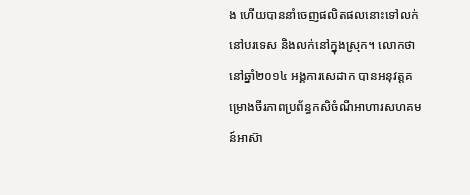ង ហើយបាននាំចេញផលិតផលនោះទៅលក់នៅបរទេស និងលក់នៅក្នុងស្រុក។ លោកថា នៅឆ្នាំ២០១៤ អង្គការសេដាក បានអនុវត្តគម្រោងចីរភាពប្រព័ន្ធកសិចំណីអាហារសហគមន៍អាស៊ា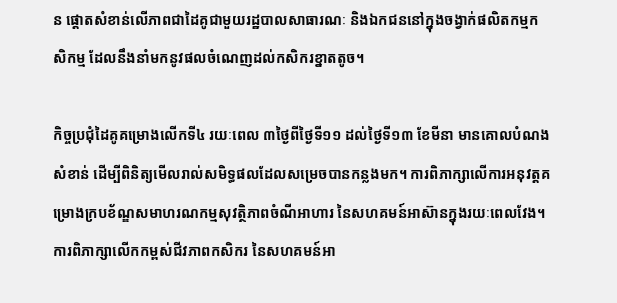ន ផ្ដោតសំខាន់លើភាពជាដៃគូជាមួយរដ្ឋបាលសាធារណៈ និងឯកជននៅក្នុងចង្វាក់ផលិតកម្មកសិកម្ម ដែលនឹងនាំមកនូវផលចំណេញដល់កសិករខ្នាតតូច។

កិច្ចប្រជុំដៃគូគម្រោងលើកទី៤ រយៈពេល ៣ថ្ងៃពីថ្ងៃទី១១ ដល់ថ្ងៃទី១៣ ខែមីនា មានគោលបំណងសំខាន់ ដើម្បីពិនិត្យមើលរាល់សមិទ្ធផលដែលសម្រេចបានកន្លងមក។ ការពិភាក្សាលើការអនុវត្តគម្រោងក្របខ័ណ្ឌសមាហរណកម្មសុវត្ថិភាពចំណីអាហារ នៃសហគមន៍អាស៊ានក្នុងរយៈពេលវែង។ ការពិភាក្សាលើកកម្ពស់ជីវភាពកសិករ នៃសហគមន៍អា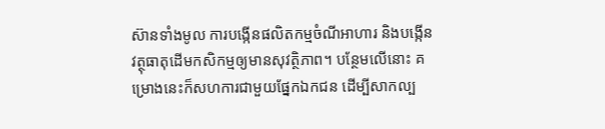ស៊ានទាំងមូល ការបង្កើនផលិតកម្មចំណីអាហារ និងបង្កើនវត្ថុធាតុដើមកសិកម្មឲ្យមានសុវត្ថិភាព។ បន្ថែមលើនោះ គម្រោងនេះក៏សហការជាមួយផ្នែកឯកជន ដើម្បីសាកល្ប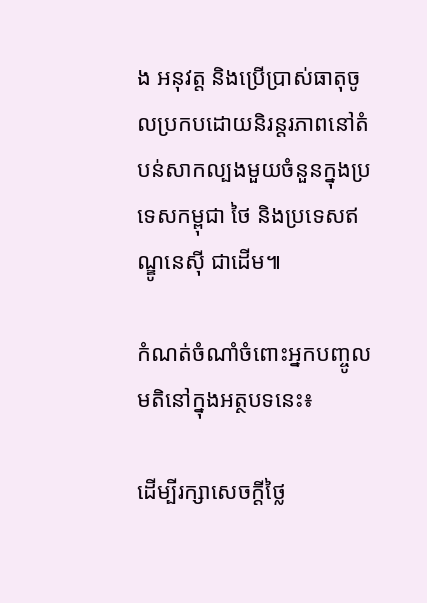ង អនុវត្ត និងប្រើប្រាស់ធាតុចូលប្រកបដោយនិរន្តរភាពនៅតំបន់សាកល្បងមួយចំនួនក្នុងប្រទេសកម្ពុជា ថៃ និងប្រទេសឥណ្ឌូនេស៊ី ជាដើម៕

កំណត់ចំណាំចំពោះអ្នកបញ្ចូលមតិនៅក្នុងអត្ថបទនេះ៖

ដើម្បីរក្សាសេចក្ដីថ្លៃ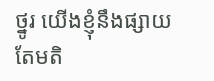ថ្នូរ យើងខ្ញុំនឹងផ្សាយតែមតិ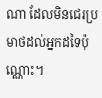ណា ដែលមិនជេរប្រមាថដល់អ្នកដទៃប៉ុណ្ណោះ។